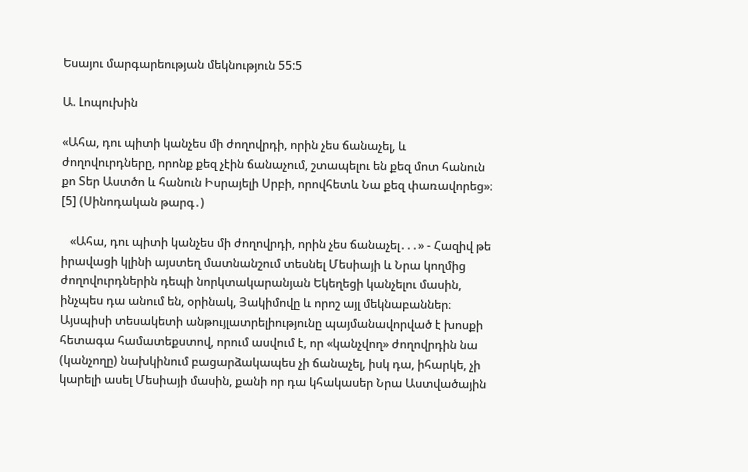Եսայու մարգարեության մեկնություն 55:5

Ա. Լոպուխին

«Ահա, դու պիտի կանչես մի ժողովրդի, որին չես ճանաչել, և ժողովուրդները, որոնք քեզ չէին ճանաչում, շտապելու են քեզ մոտ հանուն քո Տեր Աստծո և հանուն Իսրայելի Սրբի, որովհետև Նա քեզ փառավորեց»։ [5] (Սինոդական թարգ․)

   «Ահա, դու պիտի կանչես մի ժողովրդի, որին չես ճանաչել․․․» - Հազիվ թե իրավացի կլինի այստեղ մատնանշում տեսնել Մեսիայի և Նրա կողմից ժողովուրդներին դեպի նորկտակարանյան Եկեղեցի կանչելու մասին, ինչպես դա անում են, օրինակ, Յակիմովը և որոշ այլ մեկնաբաններ։ Այսպիսի տեսակետի անթույլատրելիությունը պայմանավորված է խոսքի հետագա համատեքստով, որում ասվում է, որ «կանչվող» ժողովրդին նա (կանչողը) նախկինում բացարձակապես չի ճանաչել, իսկ դա, իհարկե, չի կարելի ասել Մեսիայի մասին, քանի որ դա կհակասեր Նրա Աստվածային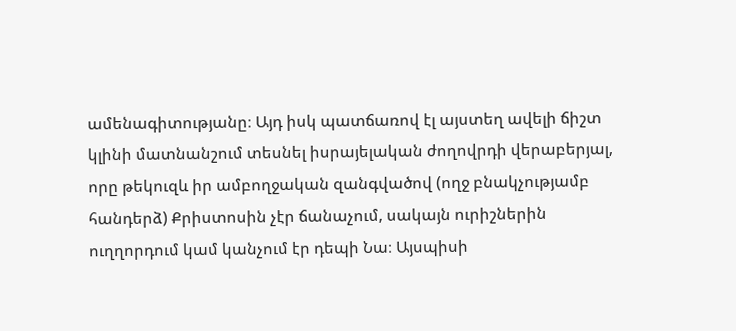ամենագիտությանը։ Այդ իսկ պատճառով էլ այստեղ ավելի ճիշտ կլինի մատնանշում տեսնել իսրայելական ժողովրդի վերաբերյալ, որը թեկուզև իր ամբողջական զանգվածով (ողջ բնակչությամբ հանդերձ) Քրիստոսին չէր ճանաչում, սակայն ուրիշներին ուղղորդում կամ կանչում էր դեպի Նա։ Այսպիսի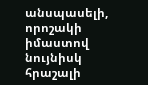անսպասելի, որոշակի իմաստով նույնիսկ հրաշալի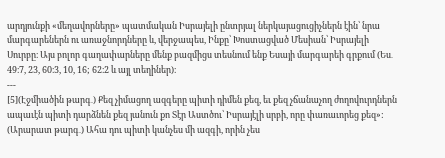արդյունքի «մեղավորները» պատմական Իսրայելի ընտրյալ ներկայացուցիչներն էին՝ նրա մարգարեներն ու առաջնորդները և, վերջապես, Ինքը՝ Խոստացված Մեսիան՝ Իսրայելի Սուրբը։ Այս բոլոր գաղափարները մենք բազմիցս տեսնում ենք Եսայի մարգարեի գրքում (Ես․ 49։7, 23, 60։3, 10, 16; 62։2 և այլ տեղիներ)։
---
[5](Էջմիածին թարգ․) Քեզ չիմացող ազգերը պիտի դիմեն քեզ, եւ քեզ չճանաչող ժողովուրդներն ապաւէն պիտի դարձնեն քեզ յանուն քո Տէր Աստծու՝ Իսրայէլի սրբի, որը փառաւորեց քեզ»:
(Արարատ թարգ․) Ահա դու պիտի կանչես մի ազգի, որին չես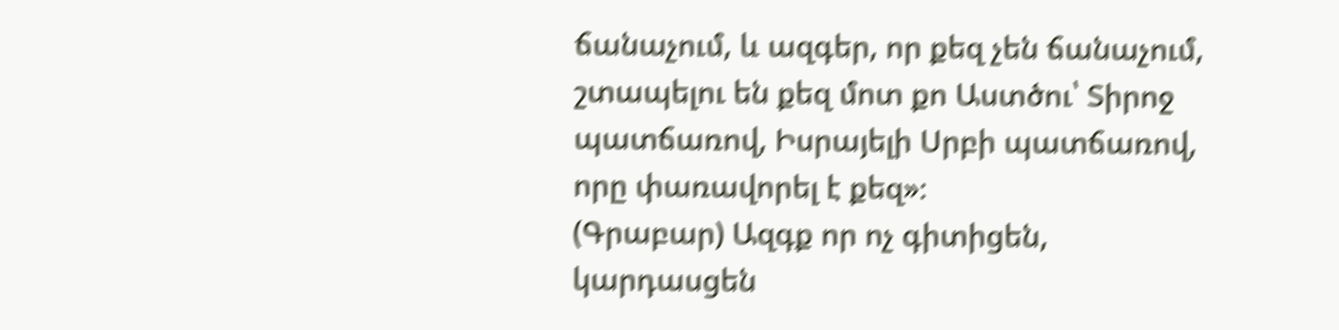ճանաչում, և ազգեր, որ քեզ չեն ճանաչում, շտապելու են քեզ մոտ քո Աստծու՝ Տիրոջ պատճառով, Իսրայելի Սրբի պատճառով, որը փառավորել է քեզ»։
(Գրաբար) Ազգք որ ոչ գիտիցեն, կարդասցեն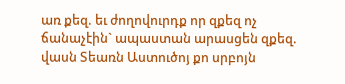առ քեզ. եւ ժողովուրդք որ զքեզ ոչ ճանաչէին` ապաստան արասցեն զքեզ. վասն Տեառն Աստուծոյ քո սրբոյն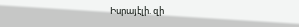Իսրայէլի. զի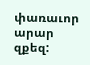փառաւոր արար զքեզ: